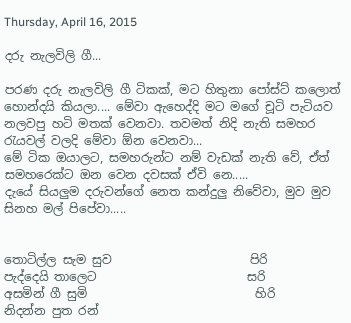Thursday, April 16, 2015

දරු නැලවිලි ගී...

පරණ දරු නැලවිලි ගී ටිකක්, මට හිතුනා පෝස්ට් කලොත් හොන්දයි කියලා.... මේවා ඇහෙද්දි මට මගේ චූටි පැටියව නලවපු හටි මතක් වෙනවා. තවමත් නිදි නැති සමහර රැයවල් වලදි මේවා ඕන වෙනවා...
මේ ටික ඔයාලට, සමහරුන්ට නම් වැඩක් නැති වේ, ඒත් සමහරෙක්ට ඔන වෙන දවසක් ඒවි නෙ.....
දැයේ සියලුම දරුවන්ගේ නෙත කන්දුලු නිවේවා, මුව මුව සිනහ මල් පිපේවා.....


තොටිල්ල සැම සුව                       පිරි
පැද්දෙයි තාලෙට                         සරි
අසමින් ගී සුමි                            හිරි
නිදන්න පුත රන්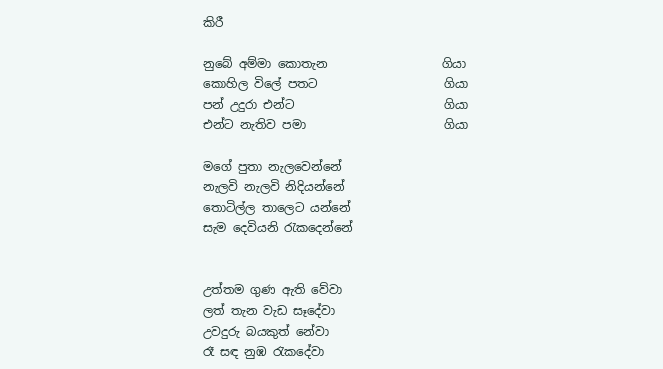කිරී

නුබේ අම්මා කොතැන                   ගියා
කොහිල විලේ පතට                     ගියා
පන් උදුරා එන්ට                         ගියා
එන්ට නැතිව පමා                       ගියා

මගේ පුතා නැලවෙන්නේ
නැලවි නැලවි නිදියන්නේ
තොටිල්ල තාලෙට යන්නේ
සැම දෙවියනි රැකදෙන්නේ


උත්තම ගුණ ඇති වේවා
ලත් තැන වැඩ සෑදේවා
උවදුරු බයකුත් නේවා
රෑ සඳ නුඹ රැකදේවා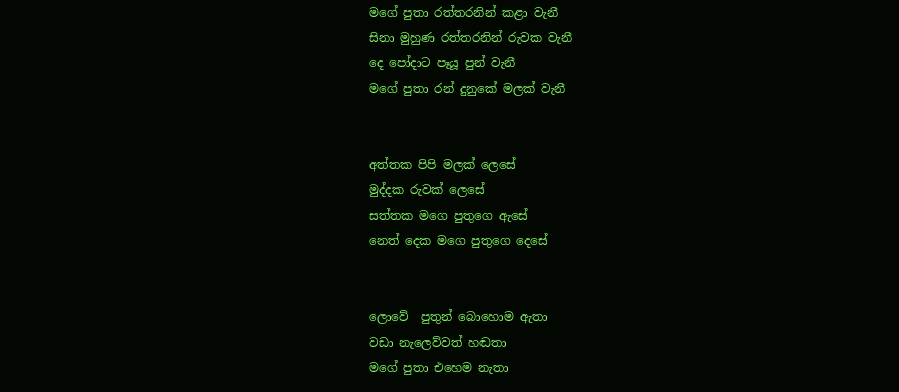මගේ පුතා රත්තරනින් කළා වැනී
සිනා මුහුණ රත්තරනින් රුවක වැනී
දෙ පෝදාට පෑයූ පුන් වැනී
මගේ පුතා රන් දුනුකේ මලක්‌ වැනී


අත්තක පිපි මලක්‌ ලෙසේ
මුද්දක රුවක්‌ ලෙසේ
සත්තක මගෙ පුතුගෙ ඇසේ
නෙත් දෙක මගෙ පුතුගෙ දෙසේ


ලොවේ  පුතුන් බොහොම ඇතා
වඩා නැලෙව්වත් හඬතා
මගේ පුතා එහෙම නැතා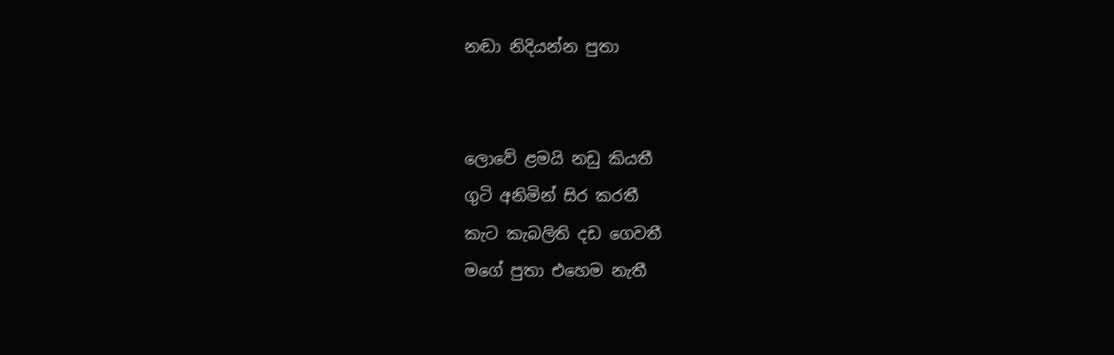නඬා නිදියන්න පුතා


ලොවේ ළමයි නඩු කියතී
ගුටි අනිමින් සිර කරතී
කැට කැබලිති දඩ ගෙවතී
මගේ පුතා එහෙම නැතී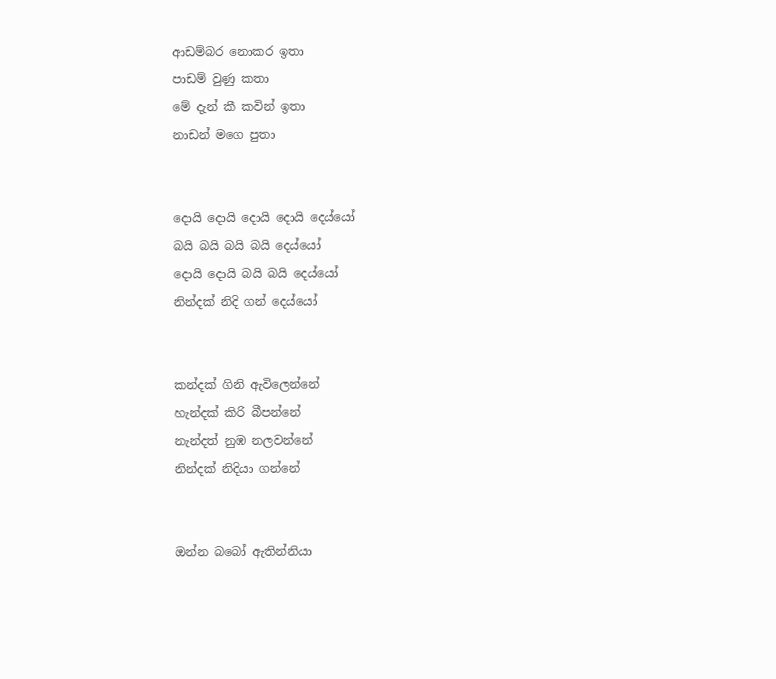ආඩම්බර නොකර ඉතා
පාඩම් වුණු කතා
මේ දැන් කී කවින් ඉතා
නාඩන් මගෙ පුතා


දොයි දොයි දොයි දොයි දෙය්යෝ
බයි බයි බයි බයි දෙය්යෝ
දොයි දොයි බයි බයි දෙය්යෝ
නින්දක්‌ නිදි ගන් දෙය්යෝ


කන්දක්‌ ගිනි ඇවිලෙන්නේ
හැන්දක්‌ කිරි බීපන්නේ
නැන්දත් නුඹ නලවන්නේ
නින්දක්‌ නිදියා ගන්නේ


ඔන්න බබෝ ඇතින්නියා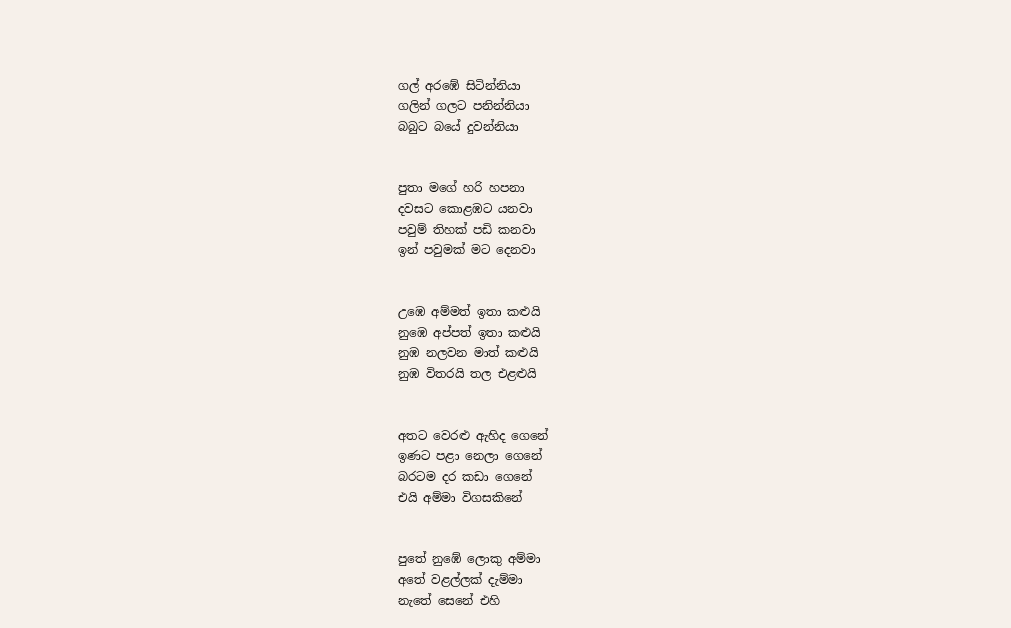ගල් අරඹේ සිටින්නියා
ගලින් ගලට පනින්නියා
බබුට බයේ දුවන්නියා


පුතා මගේ හරි හපනා
දවසට කොළඹට යනවා
පවුම් තිහක්‌ පඩි කනවා
ඉන් පවුමක්‌ මට දෙනවා


උඹෙ අම්මත් ඉතා කළුයි
නුඹෙ අප්පත් ඉතා කළුයි
නුඹ නලවන මාත් කළුයි
නුඹ විතරයි තල එළළුයි


අතට වෙරළු ඇහිද ගෙනේ
ඉණට පළා නෙලා ගෙනේ
බරටම දර කඩා ගෙනේ
එයි අම්මා විගසකිනේ


පුතේ නුඹේ ලොකු අම්මා
අතේ වළල්ලක් දැම්මා
නැතේ සෙනේ එහි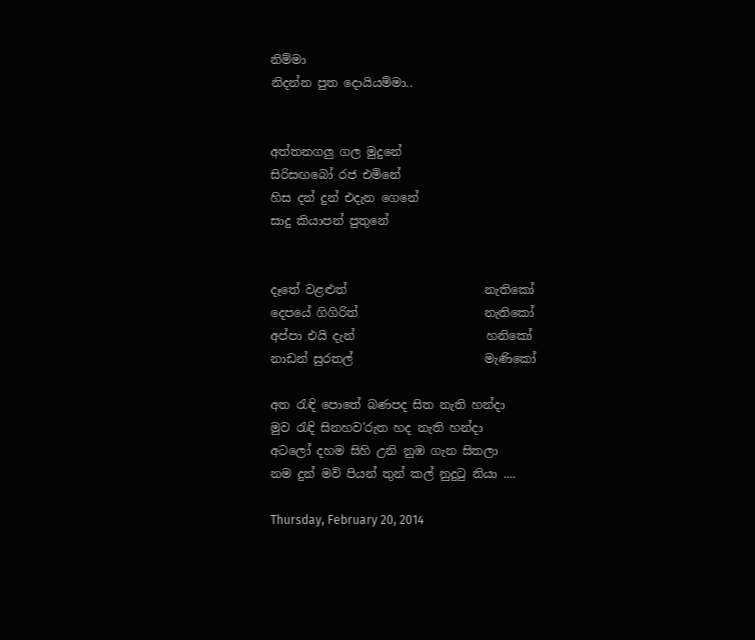නිම්මා
නිදන්න පුත දොයියම්මා..


අත්තනගලු ගල මුදුනේ
සිරිසඟබෝ රජ එමිනේ
හිස දන් දුන් එදැන ගෙනේ
සාදු කියාපන් පුතුනේ


දෑතේ වළළුත්                       නැතිකෝ
දෙපයේ ගිගිරිත්                     නැතිකෝ
අප්පා එයි දැන්                      හනිකෝ
නාඩන් සුරතල්                      මැණිකෝ

අත රැඳි පොතේ බණපද සිත නැති හන්දා
මුව රැඳි සිනහව'රුත හද නැති හන්දා
අටලෝ දහම සිහි උනි නුඹ ගැන සිතලා
නම දුන් මව් පියන් තුන් කල් නුදුටු නියා ....

Thursday, February 20, 2014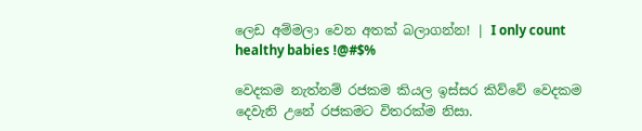ලෙඩ අම්මලා වෙන අතක් බලාගන්න! | I only count healthy babies !@#$%

වෙදකම නැත්නම් රජකම කියල ඉස්සර කිව්වේ වෙදකම දෙවැනි උනේ රජකමට විතරක්ම නිසා.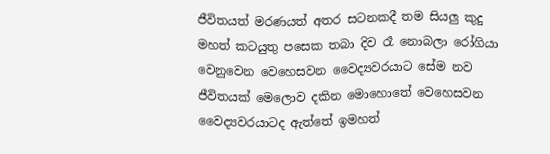ජීවිතයත් මරණයත් අතර සටනකදී තම සියලු කුදු මහත් කටයුතු පසෙක තබා දිව රෑ නොබලා රෝගියා වෙනුවෙන වෙහෙසවන වෛද්‍යවරයාට සේම නව ජීවිතයක් මෙලොව දකින මොහොතේ වෙහෙසවන වෛද්‍යවරයාටද ඇත්තේ ඉමහත්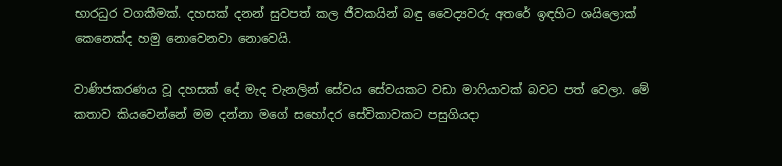භාරධුර වගකීමක්. දහසක් දනන් සුවපත් කල ජීවකයින් බඳු වෛද්‍යවරු අතරේ ඉඳහිට ශයිලොක් කෙනෙක්ද හමු නොවෙනවා නොවෙයි.

වාණිජකරණය වූ දහසක් දේ මැද චැනලින් සේවය සේවයකට වඩා මාෆියාවක් බවට පත් වෙලා. මේ කතාව කියවෙන්නේ මම දන්නා මගේ සහෝදර සේවිකාවකට පසුගියදා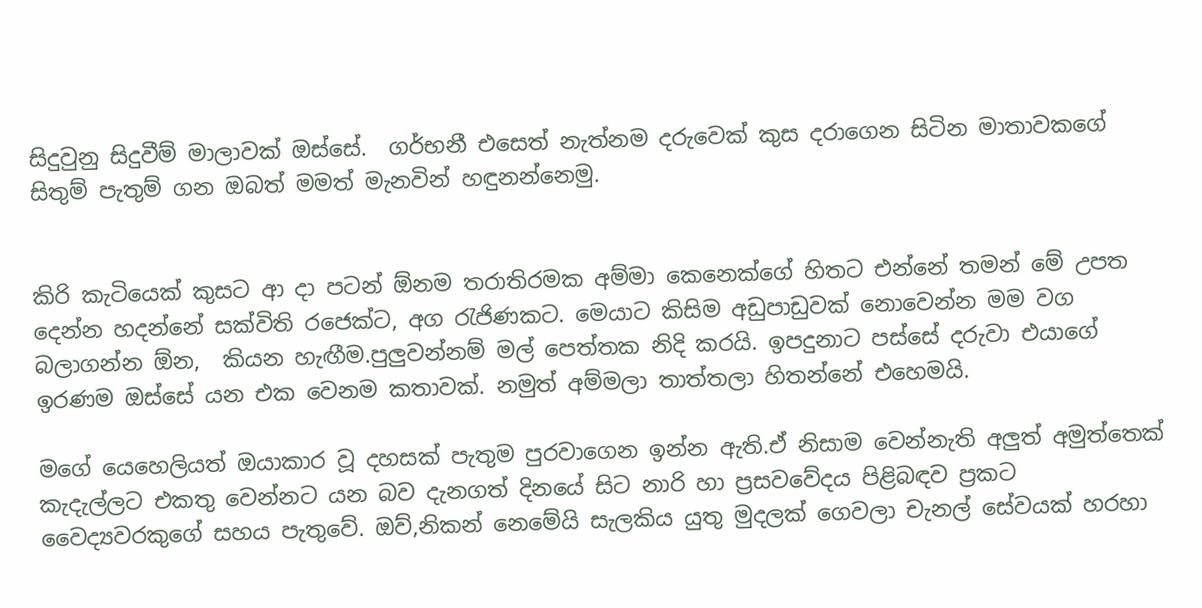සිදුවුනු සිදුවීම් මාලාවක් ඔස්සේ.  ගර්භනී එසෙත් නැත්නම දරුවෙක් කුස දරාගෙන සිටින මාතාවකගේ සිතුම් පැතුම් ගන ඔබත් මමත් මැනවින් හඳුනන්නෙමු.


කිරි කැටියෙක් කුසට ආ දා පටන් ඕනම තරාතිරමක අම්මා කෙනෙක්ගේ හිතට එන්නේ තමන් මේ උපත දෙන්න හදන්නේ සක්විති රජෙක්ට, අග රැජිණකට. මෙයාට කිසිම අඩුපාඩුවක් නොවෙන්න මම වග බලාගන්න ඕන,  කියන හැඟීම.පුලුවන්නම් මල් පෙත්තක නිදි කරයි. ඉපදුනාට පස්සේ දරුවා එයාගේ ඉරණම ඔස්සේ යන එක වෙනම කතාවක්. නමුත් අම්මලා තාත්තලා හිතන්නේ එහෙමයි.

මගේ යෙහෙලියත් ඔයාකාර වූ දහසක් පැතුම පුරවාගෙන ඉන්න ඇති.ඒ නිසාම වෙන්නැති අලුත් අමුත්තෙක් කැදැල්ලට එකතු වෙන්නට යන බව දැනගත් දිනයේ සිට නාරි හා ප්‍රසවවේදය පිළිබඳව ප්‍රකට වෛද්‍යවරකුගේ සහය පැතුවේ. ඔව්,නිකන් නෙමේයි සැලකිය යුතු මුදලක් ගෙවලා චැනල් සේවයක් හරහා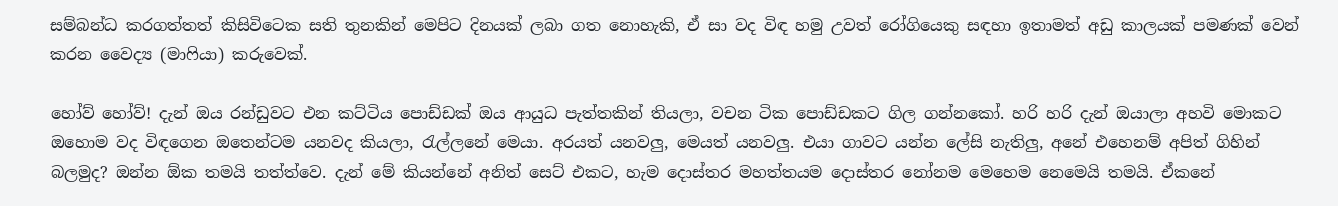සම්බන්ධ කරගත්තත් කිසිවිටෙක සති තුනකින් මෙපිට දිනයක් ලබා ගත නොහැකි, ඒ සා වද විඳ හමු උවත් රෝගියෙකු සඳහා ඉතාමත් අඩු කාලයක් පමණක් වෙන් කරන වෛද්‍ය (මාෆියා) කරුවෙක්.

හෝව් හෝව්! දැන් ඔය රන්ඩුවට එන කට්ටිය පොඩ්ඩක් ඔය ආයුධ පැත්තකින් තියලා, වචන ටික පොඩ්ඩකට ගිල ගන්නකෝ. හරි හරි දැන් ඔයාලා අහවි මොකට ඔහොම වද විඳගෙන ඔතෙන්ටම යනවද කියලා, රැල්ලනේ මෙයා. අරයත් යනවලු, මෙයත් යනවලු. එයා ගාවට යන්න ලේසි නැතිලු, අනේ එහෙනම් අපිත් ගිහින් බලමුද? ඔන්න ඕක තමයි තත්ත්වෙ. දැන් මේ කියන්නේ අනිත් සෙට් එකට, හැම දොස්තර මහත්තයම දොස්තර නෝනම මෙහෙම නෙමෙයි තමයි. ඒකනේ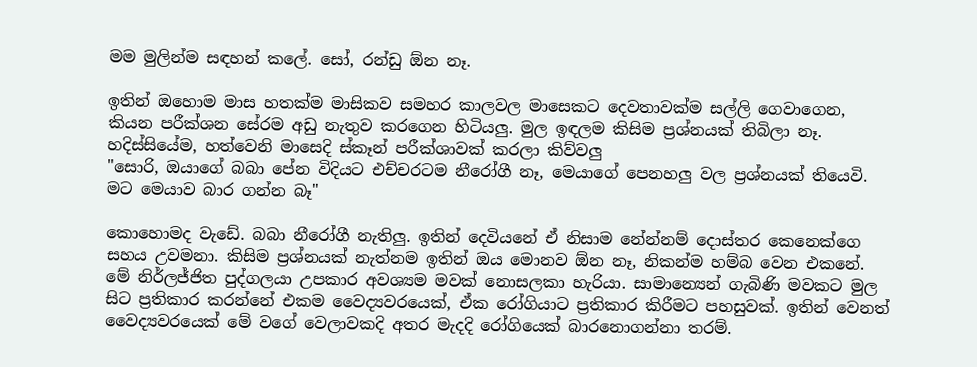මම මුලින්ම සඳහන් කලේ. සෝ, රන්ඩු ඕන නෑ.

ඉතින් ඔහොම මාස හතක්ම මාසිකව සමහර කාලවල මාසෙකට දෙවතාවක්ම සල්ලි ගෙවාගෙන, කියන පරීක්ශන සේරම අඩු නැතුව කරගෙන හිටියලු. මුල ඉඳලම කිසිම ප්‍රශ්නයක් තිබිලා නෑ. හදිස්සියේම, හත්වෙනි මාසෙදි ස්කෑන් පරීක්ශාවක් කරලා කිව්වලු
"සොරි, ඔයාගේ බබා පේන විදියට එච්චරටම නීරෝගී නෑ, මෙයාගේ පෙනහලු වල ප්‍රශ්නයක් තියෙවි. මට මෙයාව බාර ගන්න බෑ"

කොහොමද වැඩේ. බබා නීරෝගී නැතිලු. ඉතින් දෙවියනේ ඒ නිසාම නේන්නම් දොස්තර කෙනෙක්ගෙ සහය උවමනා. කිසිම ප්‍රශ්නයක් නැත්නම ඉතින් ඔය මොනව ඕන නෑ, නිකන්ම හම්බ වෙන එකනේ. මේ නිර්ලජ්ජිත පුද්ගලයා උපකාර අවශ්‍යම මවක් නොසලකා හැරියා. සාමාන්‍යෙන් ගැබිණි මවකට මුල සිට ප්‍රතිකාර කරන්නේ එකම වෛද්‍යවරයෙක්, ඒක රෝගියාට ප්‍රතිකාර කිරීමට පහසුවක්. ඉතින් වෙනත් වෛද්‍යවරයෙක් මේ වගේ වෙලාවකදි අතර මැදදි රෝගියෙක් බාරනොගන්නා තරම්.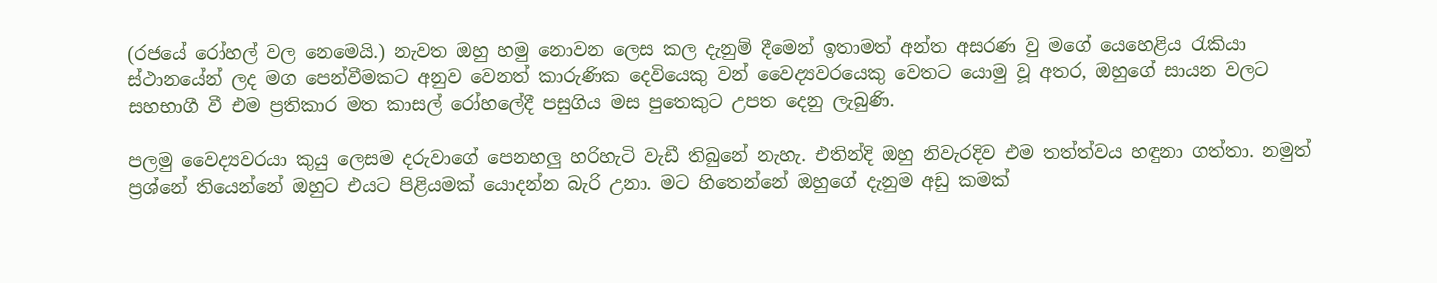(රජයේ රෝහල් වල නෙමෙයි.) නැවත ඔහු හමු නොවන ලෙස කල දැනුම් දීමෙන් ඉතාමත් අන්ත අසරණ වු මගේ යෙහෙළිය රැකියා ස්ථානයේන් ලද මග පෙන්වීමකට අනුව වෙනත් කාරුණික දෙවියෙකු වන් වෛද්‍යවරයෙකු වෙතට යොමු වූ අතර, ඔහුගේ සායන වලට සහභාගී වී එම ප්‍රතිකාර මත කාසල් රෝහලේදී පසුගිය මස පුතෙකුට උපත දෙනු ලැබුණි.

පලමු වෛද්‍යවරයා කුයු ලෙසම දරුවාගේ පෙනහලු හරිහැටි වැඩී තිබුනේ නැහැ. එතින්දි ඔහු නිවැරදිව එම තත්ත්වය හඳුනා ගත්තා. නමුත් ප්‍රශ්නේ තියෙන්නේ ඔහුට එයට පිළියමක් යොදන්න බැරි උනා. මට හිතෙන්නේ ඔහුගේ දැනුම අඩු කමක්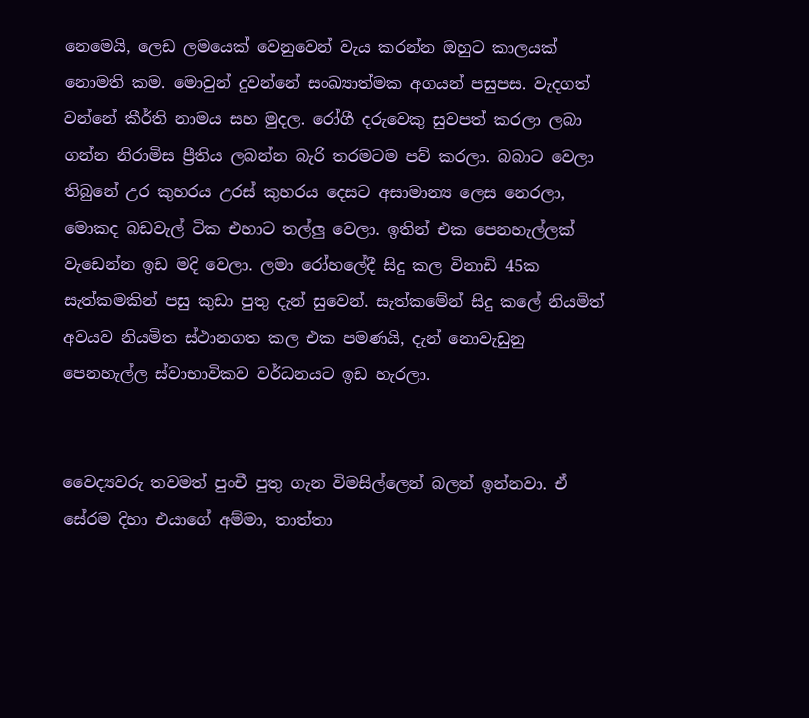නෙමෙයි, ලෙඩ ලමයෙක් වෙනුවෙන් වැය කරන්න ඔහුට කාලයක් නොමති කම. මොවුන් දුවන්නේ සංඛ්‍යාත්මක අගයන් පසුපස. වැදගත් වන්නේ කීර්ති නාමය සහ මුදල. රෝගී දරුවෙකු සුවපත් කරලා ලබා ගන්න නිරාමිස ප්‍රීතිය ලබන්න බැරි තරමටම පව් කරලා. බබාට වෙලා තිබුනේ උර කුහරය උරස් කුහරය දෙසට අසාමාන්‍ය ලෙස නෙරලා, මොකද බඩවැල් ටික එහාට තල්ලු වෙලා. ඉතින් එක පෙනහැල්ලක් වැඩෙන්න ඉඩ මදි වෙලා. ලමා රෝහලේදී සිදු කල විනාඩි 45ක සැත්කමකින් පසු කුඩා පුතු දැන් සුවෙන්. සැත්කමේන් සිදු කලේ නියමිත් අවයව නියමිත ස්ථානගත කල එක පමණයි, දැන් නොවැඩුනු පෙනහැල්ල ස්වාභාවිකව වර්ධනයට ඉඩ හැරලා.


වෛද්‍යවරු තවමත් පුංචී පුතු ගැන විමසිල්ලෙන් බලන් ඉන්නවා. ඒ සේරම දිහා එයාගේ අම්මා, තාත්තා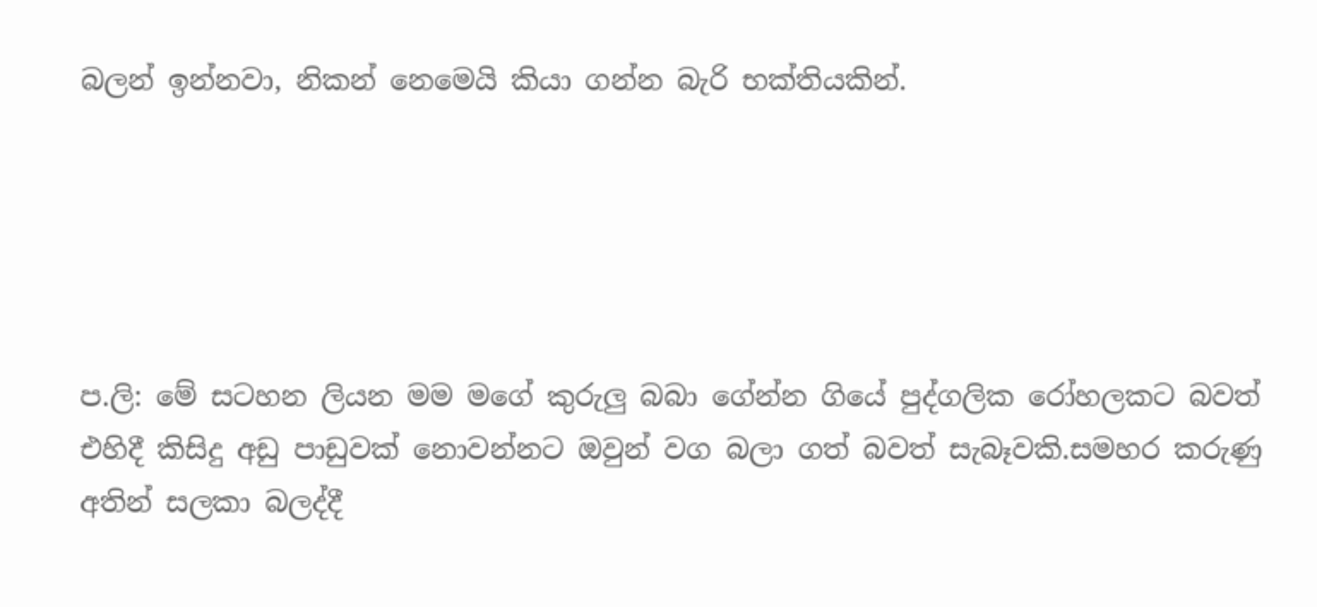බලන් ඉන්නවා, නිකන් නෙමෙයි කියා ගන්න බැරි භක්තියකින්.





ප.ලි: මේ සටහන ලියන මම මගේ කුරුලු බබා ගේන්න ගියේ පුද්ගලික රෝහලකට බවත් එහිදී කිසිදු අඩු පාඩුවක් නොවන්නට ඔවුන් වග බලා ගත් බවත් සැබෑවකි.සමහර කරුණු අතින් සලකා බලද්දී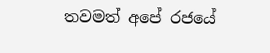තවමත් අපේ රජයේ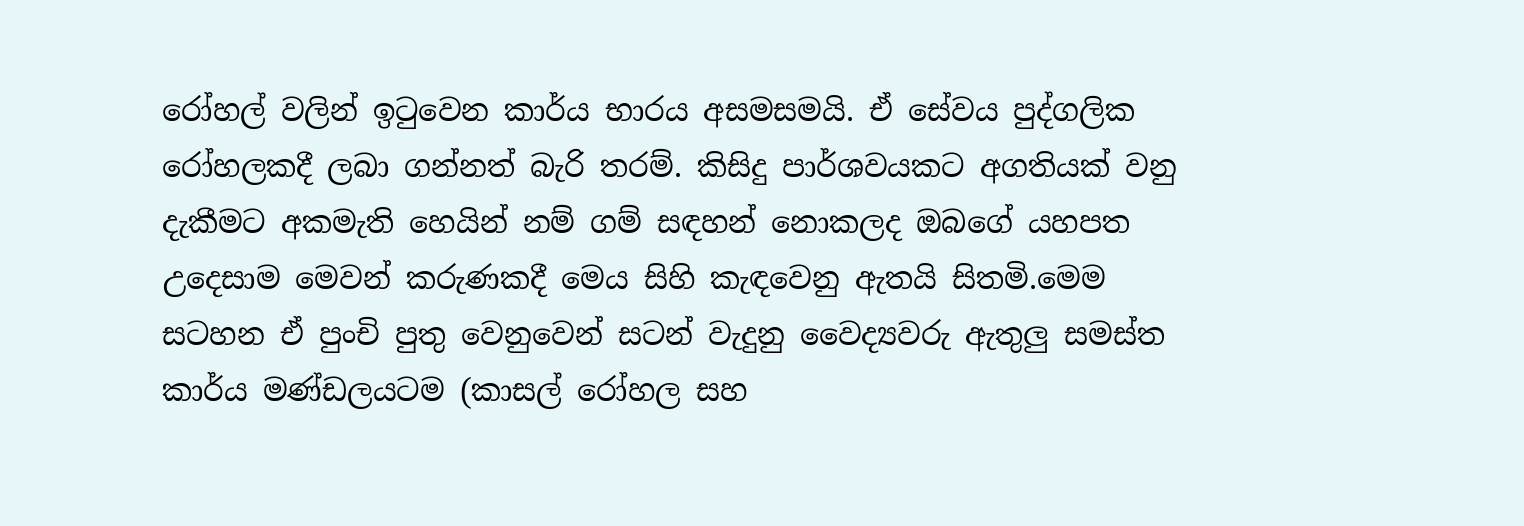රෝහල් වලින් ඉටුවෙන කාර්ය භාරය අසමසමයි. ඒ සේවය පුද්ගලික රෝහලකදී ලබා ගන්නත් බැරි තරම්. කිසිදු පාර්ශවයකට අගතියක් වනු දැකීමට අකමැති හෙයින් නම් ගම් සඳහන් නොකලද ඔබගේ යහපත උදෙසාම මෙවන් කරුණකදී මෙය සිහි කැඳවෙනු ඇතයි සිතමි.මෙම සටහන ඒ පුංචි පුතු වෙනුවෙන් සටන් වැදුනු වෛද්‍යවරු ඇතුලු සමස්ත කාර්ය මණ්ඩලයටම (කාසල් රෝහල සහ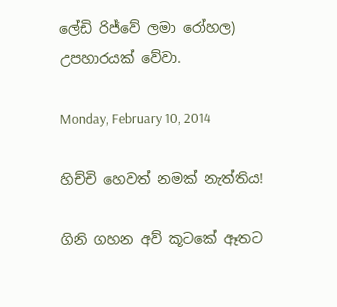ලේඩි රිජ්වේ ලමා රෝහල) උපහාරයක් වේවා.

Monday, February 10, 2014

හිච්චි හෙවත් නමක් නැත්තිය!

ගිනි ගහන අව් කූටකේ ඈතට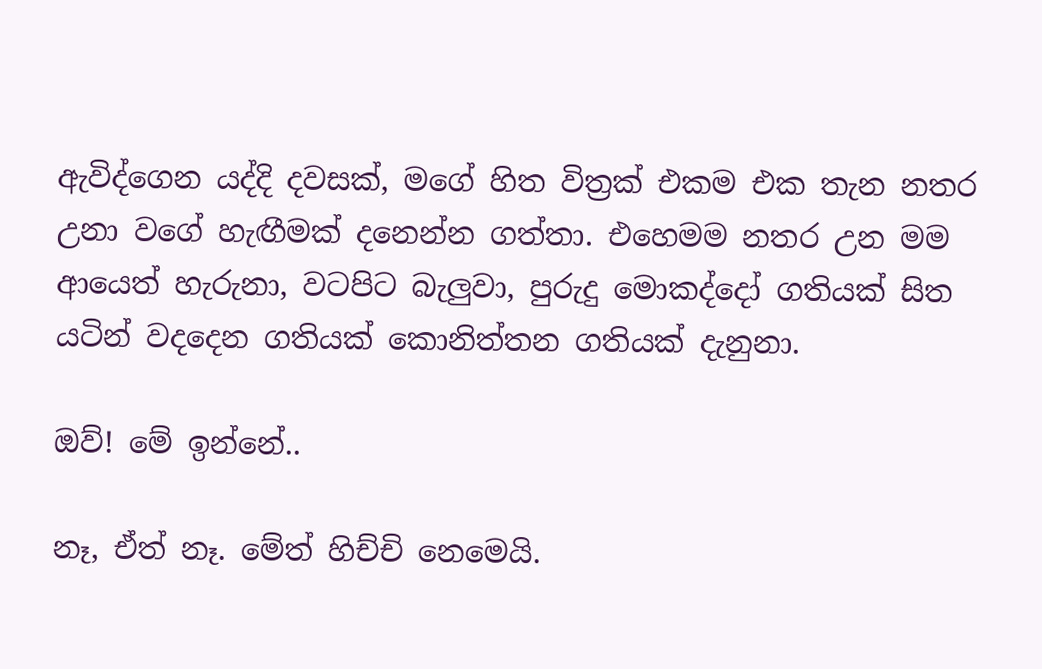ඇවිද්ගෙන යද්දි දවසක්, මගේ හිත විත්‍රක් එකම එක තැන නතර උනා වගේ හැඟීමක් දනෙන්න ගත්තා. එහෙමම නතර උන මම ආයෙත් හැරුනා, වටපිට බැලුවා, පුරුදු මොකද්දෝ ගතියක් සිත යටින් වදදෙන ගතියක් කොනිත්තන ගතියක් දැනුනා.

ඔව්! මේ ඉන්නේ..

නෑ, ඒත් නෑ. මේත් හිච්චි නෙමෙයි.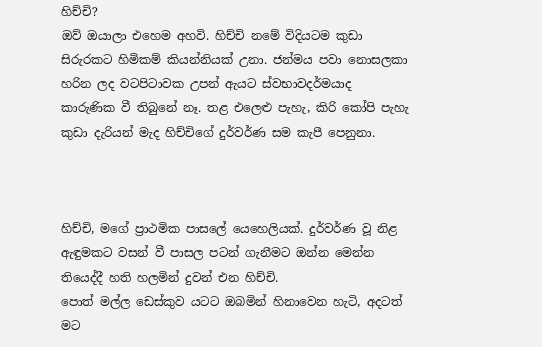හිච්චි?
ඔව් ඔයාලා එහෙම අහවි. හිච්චි නමේ විදියටම කුඩා සිරුරකට හිමිකම් කියන්නියක් උනා. ජන්මය පවා නොසලකා හරින ලද වටපිටාවක උපන් ඇයට ස්වභාවදර්මයාද කාරුණික වී තිබුනේ නෑ. තළ එලෙළු පැහැ, කිරි කෝපි පැහැ කුඩා දැරියන් මැද හිච්චිගේ දුර්වර්ණ සම කැපී පෙනුනා.



හිච්චි, මගේ ප්‍රාථමික පාසලේ යෙහෙලියක්. දුර්වර්ණ වූ නිළ ඇඳුමකට වසන් වී පාසල පටන් ගැනීමට ඔන්න මෙන්න තියෙද්දී හති හලමින් දුවන් එන හිච්චි.
පොත් මල්ල ඩෙස්කුව යටට ඔබමින් හිනාවෙන හැටි, අදටත් මට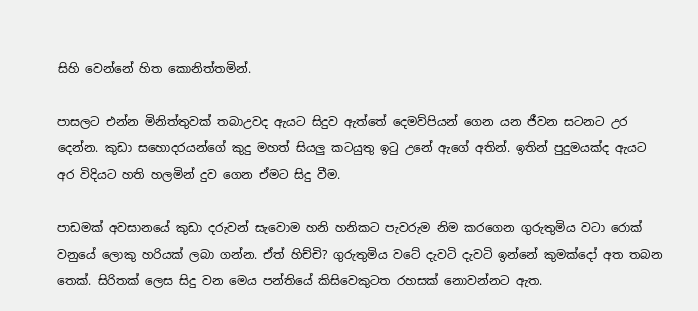සිහි වෙන්නේ හිත කොනිත්තමින්.

පාසලට එන්න මිනිත්තුවක් තබාඋවද ඇයට සිදුව ඇත්තේ දෙමව්පියන් ගෙන යන ජීවන සටනට උර දෙන්න. කුඩා සහොදරයන්ගේ කුදු මහත් සියලු කටයුතු ඉටු උනේ ඇගේ අතින්. ඉතින් පුදුමයක්ද ඇයට අර විදියට හති හලමින් දුව ගෙන ඒමට සිදු වීම.

පාඩමක් අවසානයේ කුඩා දරුවන් සැවොම හනි හනිකට පැවරුම නිම කරගෙන ගුරුතුමිය වටා රොක් වනුයේ ලොකු හරියක් ලබා ගන්න. ඒත් හිච්චි? ගුරුතුමිය වටේ දැවටි දැවටි ඉන්නේ කුමක්දෝ අත තබන තෙක්. සිරිතක් ලෙස සිදු වන මෙය පන්තියේ කිසිවෙකුටත රහසක් නොවන්නට ඇත.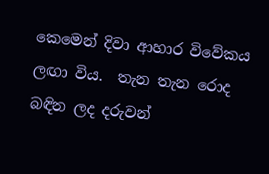කෙමෙන් දිවා ආහාර විවේකය ලඟා විය.  තැන තැන රොද බඳින ලද දරුවන්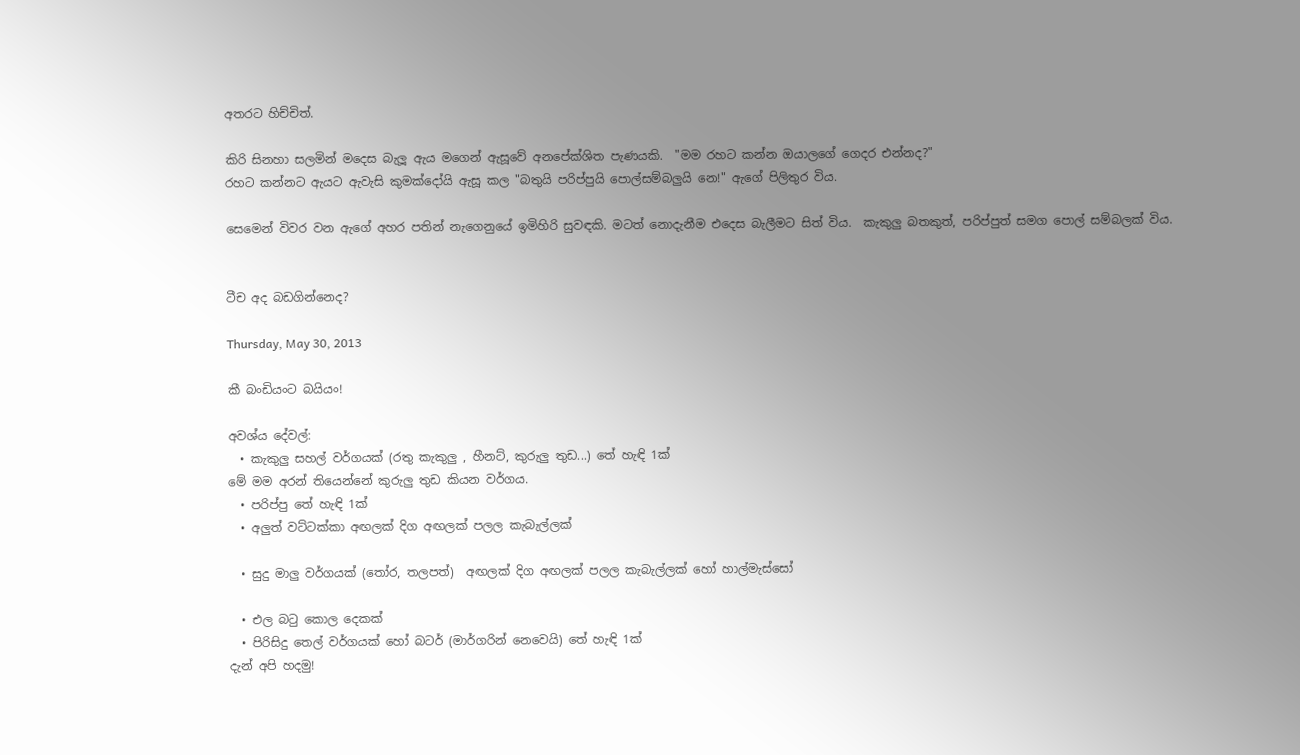අතරට හිච්චිත්.

කිරි සිනහා සලමින් මදෙස බැලූ ඇය මගෙන් ඇසූවේ අනපේක්ශිත පැණයකි.  "මම රහට කන්න ඔයාලගේ ගෙදර එන්නද?"
රහට කන්නට ඇයට ඇවැසි කුමක්දෝයි ඇසූ කල "බතුයි පරිප්පුයි පොල්සම්බලුයි නෙ!" ඇගේ පිලිතුර විය.

සෙමෙන් විවර වන ඇගේ අහර පතින් නැගෙනුයේ ඉමිහිරි සුවඳකි. මටත් නොදැනීම එදෙස බැලීමට සිත් විය.  කැකුලු බතකුත්, පරිප්පුත් සමග පොල් සම්බලක් විය.


ටීච අද බඩගින්නෙද?

Thursday, May 30, 2013

කී බංඩියංට බයියං!

අවශ්ය දේවල්:
  • කැකුලු සහල් වර්ගයක් (රතු කැකුලු , හීනට්, කුරුලු තුඩ...) තේ හැඳි 1ක්
මේ මම අරන් තියෙන්නේ කුරුලු තුඩ කියන වර්ගය.
  • පරිප්පු තේ හැඳි 1ක්
  • අලුත් වට්ටක්කා අඟලක් දිග අඟලක් පලල කැබැල්ලක්

  • සුදු මාලු වර්ගයක් (තෝර, තලපත්)  අඟලක් දිග අඟලක් පලල කැබැල්ලක් හෝ හාල්මැස්සෝ

  • එල බටු කොල දෙකක්
  • පිරිසිදු තෙල් වර්ගයක් හෝ බටර් (මාර්ගරින් නෙවෙයි) තේ හැඳි 1ක්
දැන් අපි හදමු!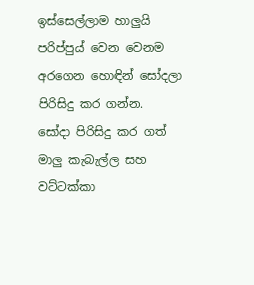ඉස්සෙල්ලාම හාලුයි පරිප්පුය් වෙන වෙනම අරගෙන හොඳින් සෝදලා පිරිසිදු කර ගන්න.
සෝදා පිරිසිදු කර ගත් මාලු කැබැල්ල සහ වට්ටක්කා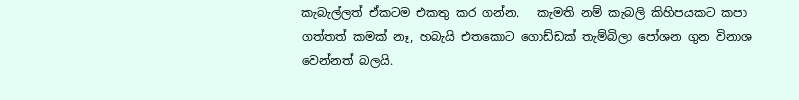කැබැල්ලත් ඒකටම එකතු කර ගන්න.   කැමති නම් කැබලි කිහිපයකට කපා ගත්තත් කමක් නෑ, හබැයි එතකොට ගොඩ්ඩක් තැම්බිලා පෝශන ගුන විනාශ වෙන්නත් බලයි.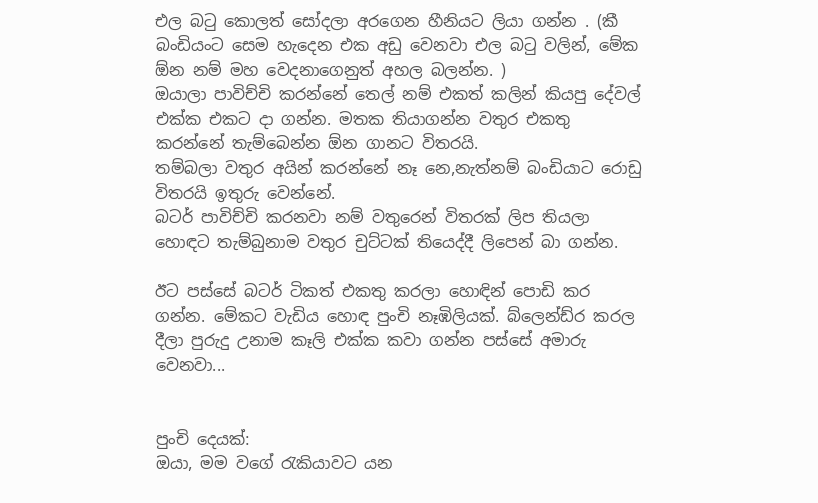එල බටු කොලත් සෝදලා අරගෙන හීනියට ලියා ගන්න . (කී බංඩියංට සෙම හැදෙන එක අඩු වෙනවා එල බටු වලින්, මේක ඕන නම් මහ වෙදනාගෙනුත් අහල බලන්න. )
ඔයාලා පාවිච්චි කරන්නේ තෙල් නම් එකත් කලින් කියපු දේවල් එක්ක එකට දා ගන්න. මතක තියාගන්න වතුර එකතු කරන්නේ තැම්බෙන්න ඕන ගානට විතරයි.
තම්බලා වතුර අයින් කරන්නේ නෑ නෙ,නැත්නම් බංඩියාට රොඩු විතරයි ඉතුරු වෙන්නේ.
බටර් පාවිච්චි කරනවා නම් වතුරෙන් විතරක් ලිප තියලා හොඳට තැම්බුනාම වතුර චුට්ටක් තියෙද්දී ලිපෙන් බා ගන්න.

ඊට පස්සේ බටර් ටිකත් එකතු කරලා හොඳින් පොඩි කර ගන්න. මේකට වැඩිය හොඳ පුංචි නෑඹිලියක්. බ්ලෙන්ඩ්ර කරල දීලා පුරුදු උනාම කෑලි එක්ක කවා ගන්න පස්සේ අමාරු වෙනවා...


පුංචි දෙයක්:
ඔයා, මම වගේ රැකියාවට යන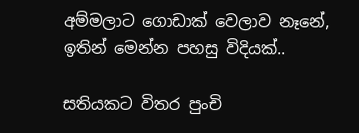අම්මලාට ගොඩාක් වෙලාව නෑනේ, ඉතින් මෙන්න පහසු විදියක්..

සතියකට විතර පුංචි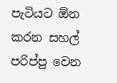පැටියට ඕන කරන සහල් පරිප්පු වෙන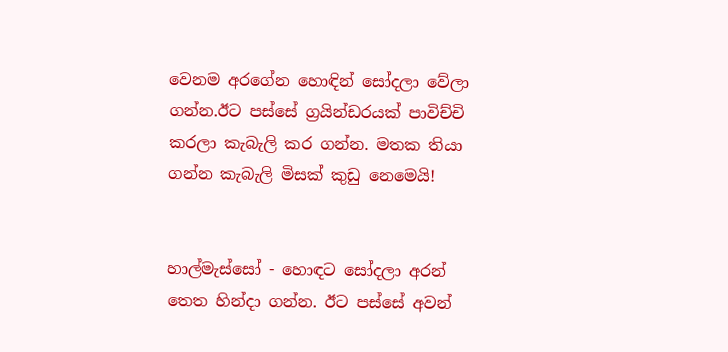වෙනම අරගේන හොඳින් සෝදලා වේලා ගන්න.ඊට පස්සේ ග්‍රයින්ඩරයක් පාවිච්චි කරලා කැබැලි කර ගන්න. මතක තියා ගන්න කැබැලි මිසක් කුඩු නෙමෙයි!


හාල්මැස්සෝ - හොඳට සෝදලා අරන් තෙත හින්දා ගන්න. ඊට පස්සේ අවන්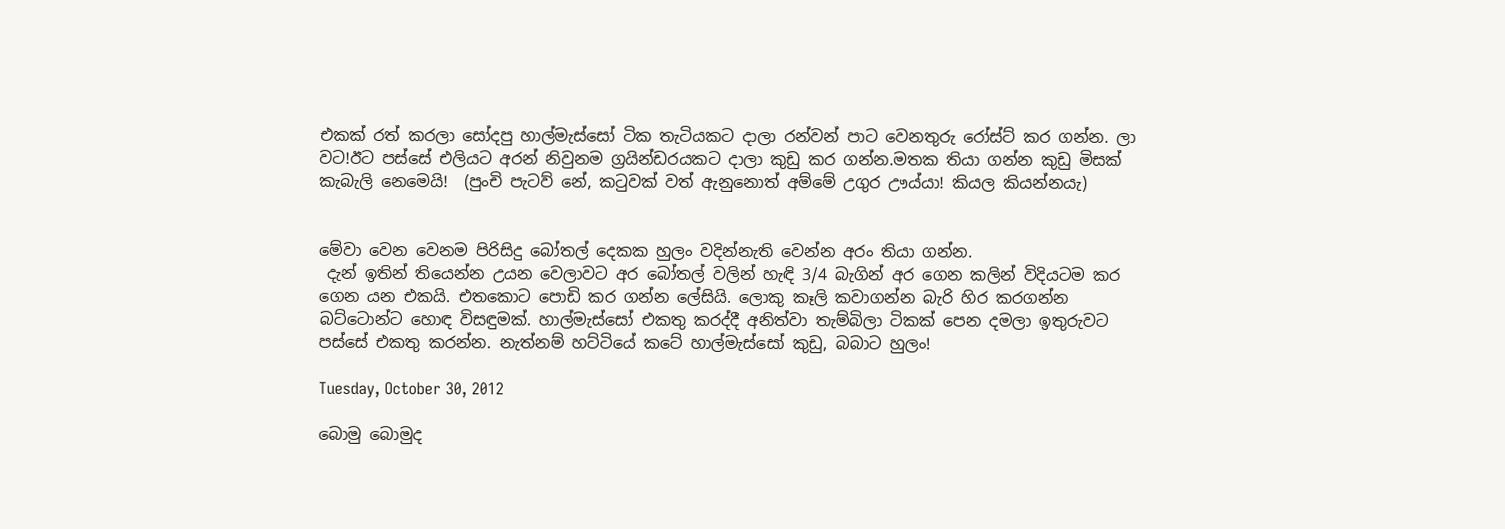එකක් රත් කරලා සෝදපු හාල්මැස්සෝ ටික තැටියකට දාලා රන්වන් පාට වෙනතුරු රෝස්ට් කර ගන්න. ලා වට!ඊට පස්සේ එලියට අරන් නිවුනම ග්‍රයින්ඩරයකට දාලා කුඩු කර ගන්න.මතක තියා ගන්න කුඩු මිසක් කැබැලි නෙමෙයි!  (පුංචි පැටව් නේ, කටුවක් වත් ඇනුනොත් අම්මේ උගුර ඌය්යා! කියල කියන්නයැ)


මේවා වෙන වෙනම පිරිසිදු බෝතල් දෙකක හුලං වදින්නැති වෙන්න අරං තියා ගන්න.
 දැන් ඉතින් තියෙන්න උයන වෙලාවට අර බෝතල් වලින් හැඳි 3/4 බැගින් අර ගෙන කලින් විදියටම කර ගෙන යන එකයි. එතකොට පොඩි කර ගන්න ලේසියි. ලොකු කෑලි කවාගන්න බැරි හිර කරගන්න බට්ටොන්ට හොඳ විසඳුමක්. හාල්මැස්සෝ එකතු කරද්දී අනිත්වා තැම්බිලා ටිකක් පෙන දමලා ඉතුරුවට පස්සේ එකතු කරන්න. නැත්නම් හට්ටියේ කටේ හාල්මැස්සෝ කුඩු, බබාට හුලං!

Tuesday, October 30, 2012

බොමු බොමුද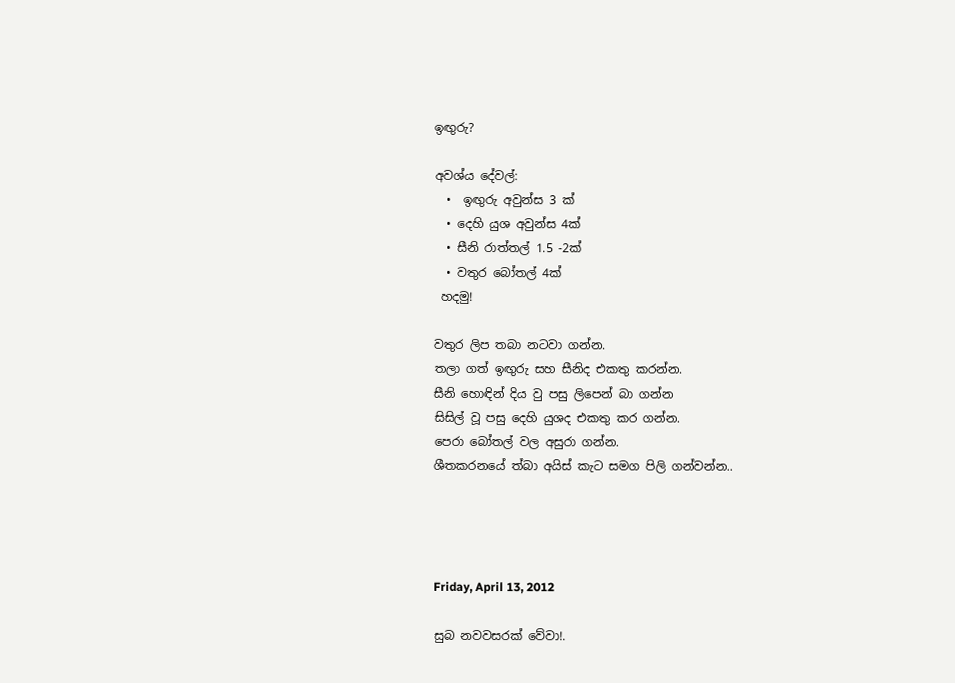ඉඟුරු?

අවශ්ය දේවල්:
  •  ඉඟුරු අවුන්ස 3 ක්
  • දෙහි යුශ අවුන්ස 4ක්
  • සීනි රාත්තල් 1.5 -2ක්
  • වතුර බෝතල් 4ක්
 හදමු!

වතුර ලිප තබා නටවා ගන්න.
තලා ගත් ඉඟුරු සහ සීනිද එකතු කරන්න.
සීනි හොඳින් දිය වු පසු ලිපෙන් බා ගන්න
සිසිල් වූ පසු දෙහි යුශද එකතු කර ගන්න.
පෙරා බෝතල් වල අසුරා ගන්න.
ශීතකරනයේ ත්බා අයිස් කැට සමග පිලි ගන්වන්න..




Friday, April 13, 2012

සුබ නවවසරක් වේවා!.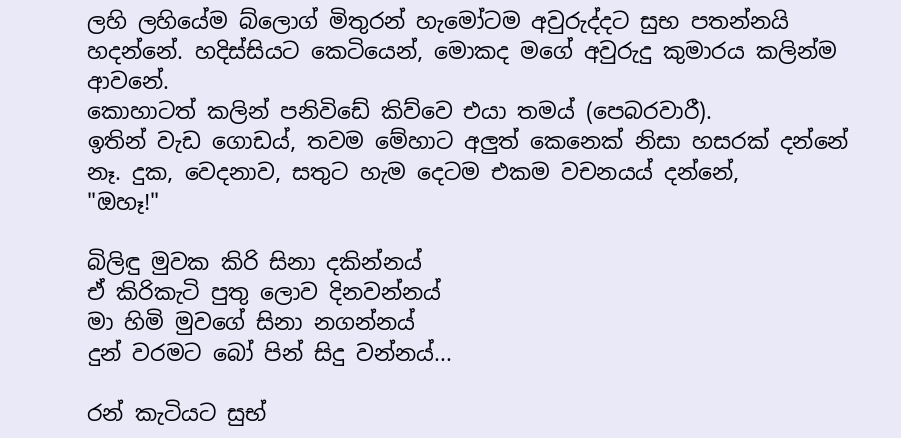ලහි ලහියේම බ්ලොග් මිතුරන් හැමෝටම අවුරුද්දට සුභ පතන්නයි හදන්නේ. හදිස්සියට කෙටියෙන්, මොකද මගේ අවුරුදු කුමාරය කලින්ම ආවනේ.
කොහාටත් කලින් පනිවිඩේ කිව්වෙ එයා තමය් (පෙබරවාරී).
ඉතින් වැඩ ගොඩය්, තවම මේහාට අලුත් කෙනෙක් නිසා හසරක් දන්නේ නෑ. දුක, වෙදනාව, සතුට හැම දෙටම එකම වචනයය් දන්නේ,
"ඔහෑ!"

බිලිඳු මුවක කිරි සිනා දකින්නය්
ඒ කිරිකැටි පුතු ලොව දිනවන්නය්
මා හිමි මුවගේ සිනා නගන්නය්
දුන් වරමට බෝ පින් සිදු වන්නය්...

රන් කැටියට සුභ්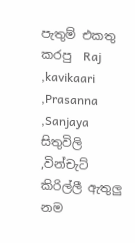පැතුම් එකතු කරපු  Raj ,kavikaari ,Prasanna ,Sanjaya සිතුවිලි ,වින්චැට් කිරිල්ලී ඇතුලු නම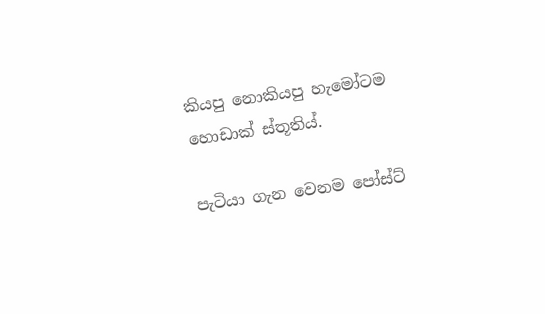කියපු නොකියපු හැමෝටම හොඩාක් ස්තූතිය්.

පැටියා ගැන වෙනම පෝස්ට්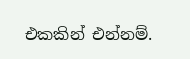එකකින් එන්නම්.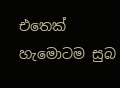එතෙක් හැමොටම සුබ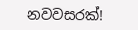නවවසරක්!